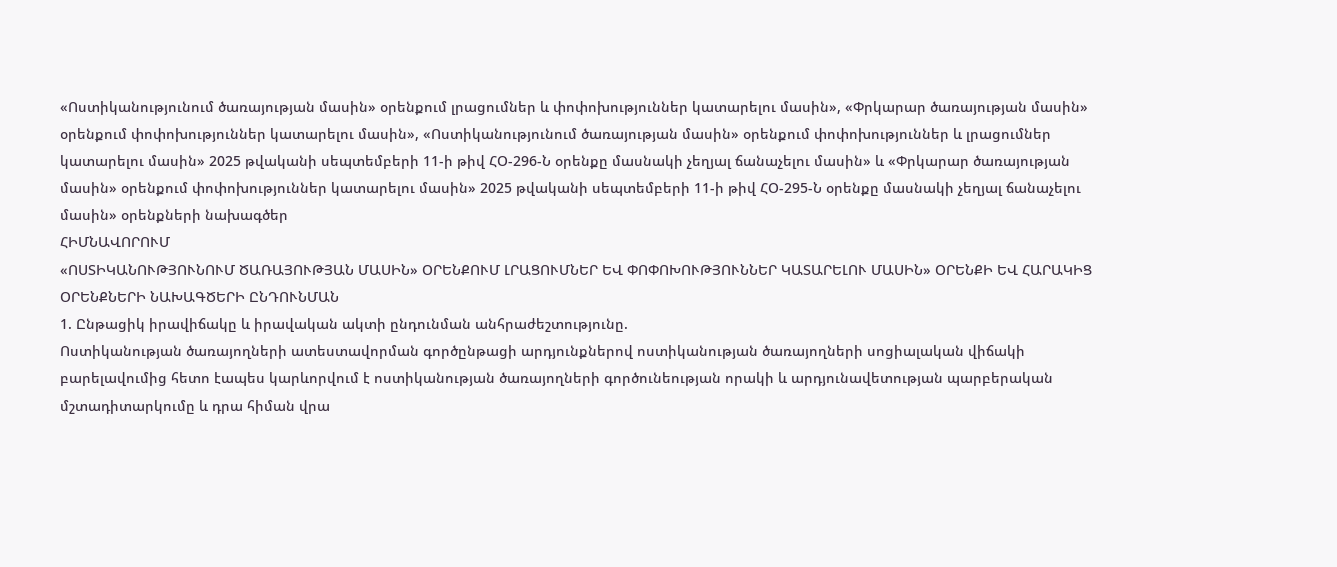«Ոստիկանությունում ծառայության մասին» օրենքում լրացումներ և փոփոխություններ կատարելու մասին», «Փրկարար ծառայության մասին» օրենքում փոփոխություններ կատարելու մասին», «Ոստիկանությունում ծառայության մասին» օրենքում փոփոխություններ և լրացումներ կատարելու մասին» 2025 թվականի սեպտեմբերի 11-ի թիվ ՀՕ-296-Ն օրենքը մասնակի չեղյալ ճանաչելու մասին» և «Փրկարար ծառայության մասին» օրենքում փոփոխություններ կատարելու մասին» 2025 թվականի սեպտեմբերի 11-ի թիվ ՀՕ-295-Ն օրենքը մասնակի չեղյալ ճանաչելու մասին» օրենքների նախագծեր
ՀԻՄՆԱՎՈՐՈՒՄ
«ՈՍՏԻԿԱՆՈՒԹՅՈՒՆՈՒՄ ԾԱՌԱՅՈՒԹՅԱՆ ՄԱՍԻՆ» ՕՐԵՆՔՈՒՄ ԼՐԱՑՈՒՄՆԵՐ ԵՎ ՓՈՓՈԽՈՒԹՅՈՒՆՆԵՐ ԿԱՏԱՐԵԼՈՒ ՄԱՍԻՆ» ՕՐԵՆՔԻ ԵՎ ՀԱՐԱԿԻՑ ՕՐԵՆՔՆԵՐԻ ՆԱԽԱԳԾԵՐԻ ԸՆԴՈՒՆՄԱՆ
1. Ընթացիկ իրավիճակը և իրավական ակտի ընդունման անհրաժեշտությունը.
Ոստիկանության ծառայողների ատեստավորման գործընթացի արդյունքներով ոստիկանության ծառայողների սոցիալական վիճակի բարելավումից հետո էապես կարևորվում է ոստիկանության ծառայողների գործունեության որակի և արդյունավետության պարբերական մշտադիտարկումը և դրա հիման վրա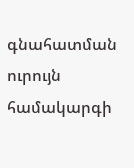գնահատման ուրույն համակարգի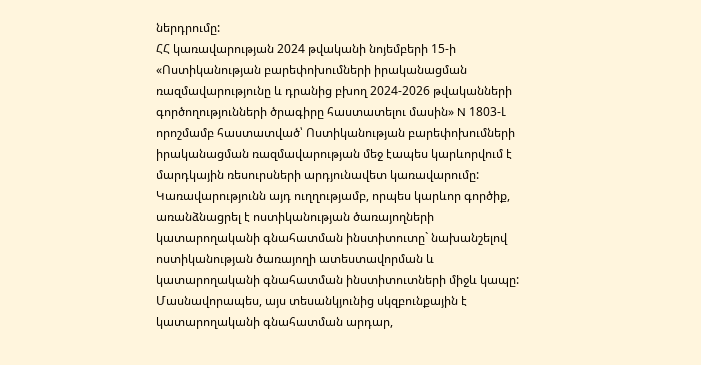ներդրումը:
ՀՀ կառավարության 2024 թվականի նոյեմբերի 15-ի «Ոստիկանության բարեփոխումների իրականացման ռազմավարությունը և դրանից բխող 2024-2026 թվականների գործողությունների ծրագիրը հաստատելու մասին» N 1803-Լ որոշմամբ հաստատված՝ Ոստիկանության բարեփոխումների իրականացման ռազմավարության մեջ էապես կարևորվում է մարդկային ռեսուրսների արդյունավետ կառավարումը: Կառավարությունն այդ ուղղությամբ, որպես կարևոր գործիք, առանձնացրել է ոստիկանության ծառայողների կատարողականի գնահատման ինստիտուտը` նախանշելով ոստիկանության ծառայողի ատեստավորման և կատարողականի գնահատման ինստիտուտների միջև կապը:
Մասնավորապես, այս տեսանկյունից սկզբունքային է կատարողականի գնահատման արդար,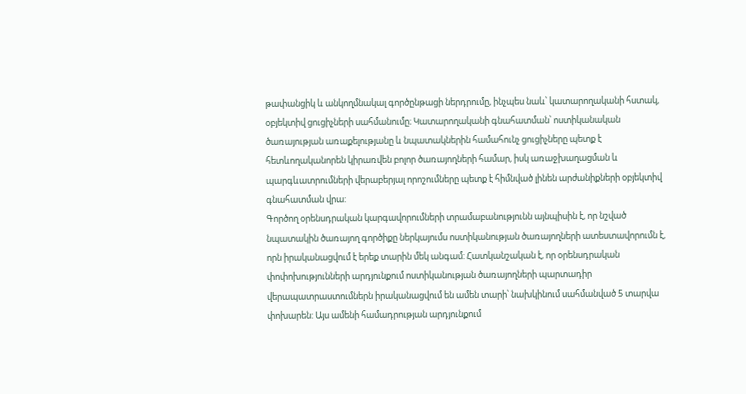թափանցիկ և անկողմնակալ գործընթացի ներդրումը, ինչպես նաև՝ կատարողականի հստակ, օբյեկտիվ ցուցիչների սահմանումը։ Կատարողականի գնահատման՝ ոստիկանական ծառայության առաքելությանը և նպատակներին համահունչ ցուցիչները պետք է հետևողականորեն կիրառվեն բոլոր ծառայողների համար, իսկ առաջխաղացման և պարգևատրումների վերաբերյալ որոշումները պետք է հիմնված լինեն արժանիքների օբյեկտիվ գնահատման վրա:
Գործող օրենսդրական կարգավորումների տրամաբանությունն այնպիսին է, որ նշված նպատակին ծառայող գործիքը ներկայումս ոստիկանության ծառայողների ատեստավորումն է, որն իրականացվում է երեք տարին մեկ անգամ: Հատկանշական է, որ օրենսդրական փոփոխությունների արդյունքում ոստիկանության ծառայողների պարտադիր վերապատրաստումներն իրականացվում են ամեն տարի՝ նախկինում սահմանված 5 տարվա փոխարեն: Այս ամենի համադրության արդյունքում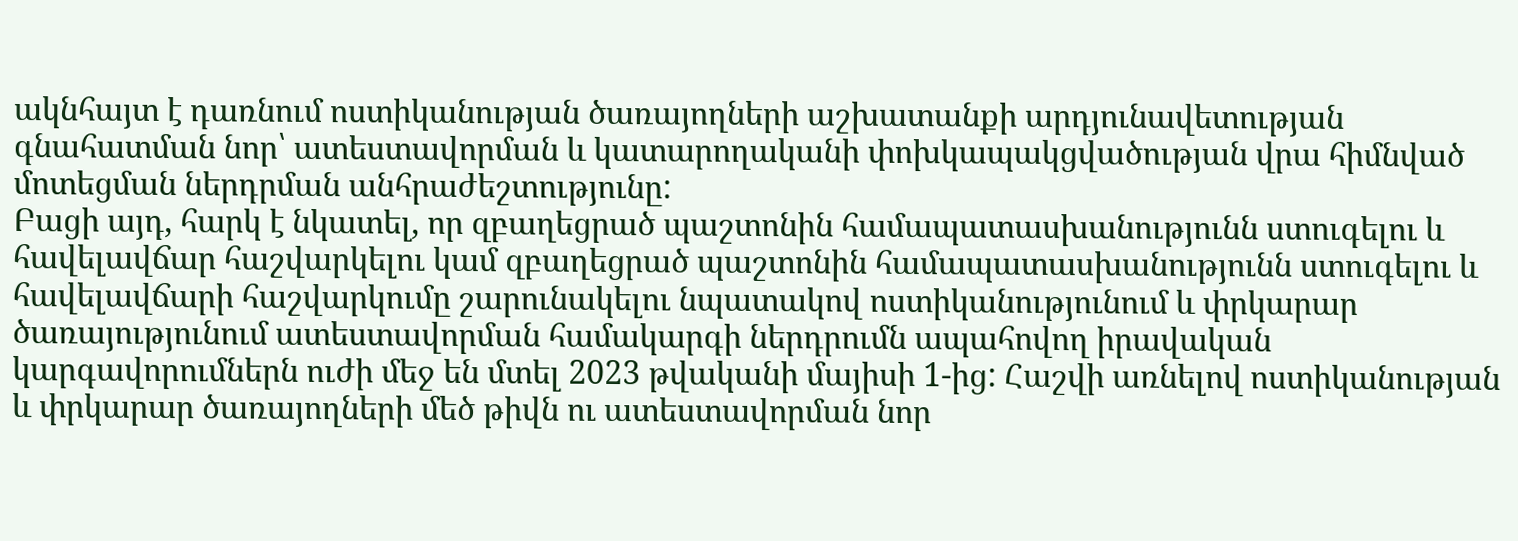ակնհայտ է դառնում ոստիկանության ծառայողների աշխատանքի արդյունավետության գնահատման նոր՝ ատեստավորման և կատարողականի փոխկապակցվածության վրա հիմնված մոտեցման ներդրման անհրաժեշտությունը:
Բացի այդ, հարկ է նկատել, որ զբաղեցրած պաշտոնին համապատասխանությունն ստուգելու և հավելավճար հաշվարկելու կամ զբաղեցրած պաշտոնին համապատասխանությունն ստուգելու և հավելավճարի հաշվարկումը շարունակելու նպատակով ոստիկանությունում և փրկարար ծառայությունում ատեստավորման համակարգի ներդրումն ապահովող իրավական կարգավորումներն ուժի մեջ են մտել 2023 թվականի մայիսի 1-ից: Հաշվի առնելով ոստիկանության և փրկարար ծառայողների մեծ թիվն ու ատեստավորման նոր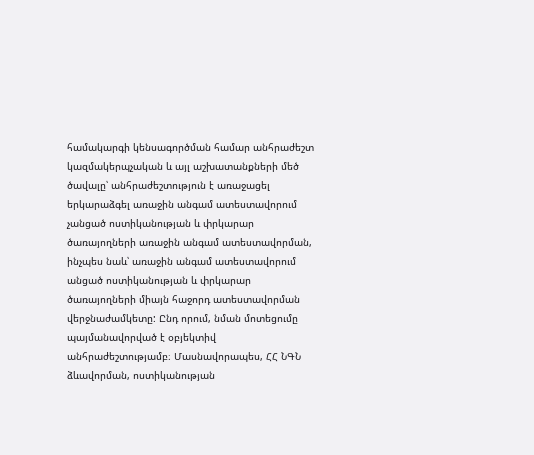համակարգի կենսագործման համար անհրաժեշտ կազմակերպչական և այլ աշխատանքների մեծ ծավալը՝ անհրաժեշտություն է առաջացել երկարաձգել առաջին անգամ ատեստավորում չանցած ոստիկանության և փրկարար ծառայողների առաջին անգամ ատեստավորման, ինչպես նաև՝ առաջին անգամ ատեստավորում անցած ոստիկանության և փրկարար ծառայողների միայն հաջորդ ատեստավորման վերջնաժամկետը: Ընդ որում, նման մոտեցումը պայմանավորված է օբյեկտիվ անհրաժեշտությամբ։ Մասնավորապես, ՀՀ ՆԳՆ ձևավորման, ոստիկանության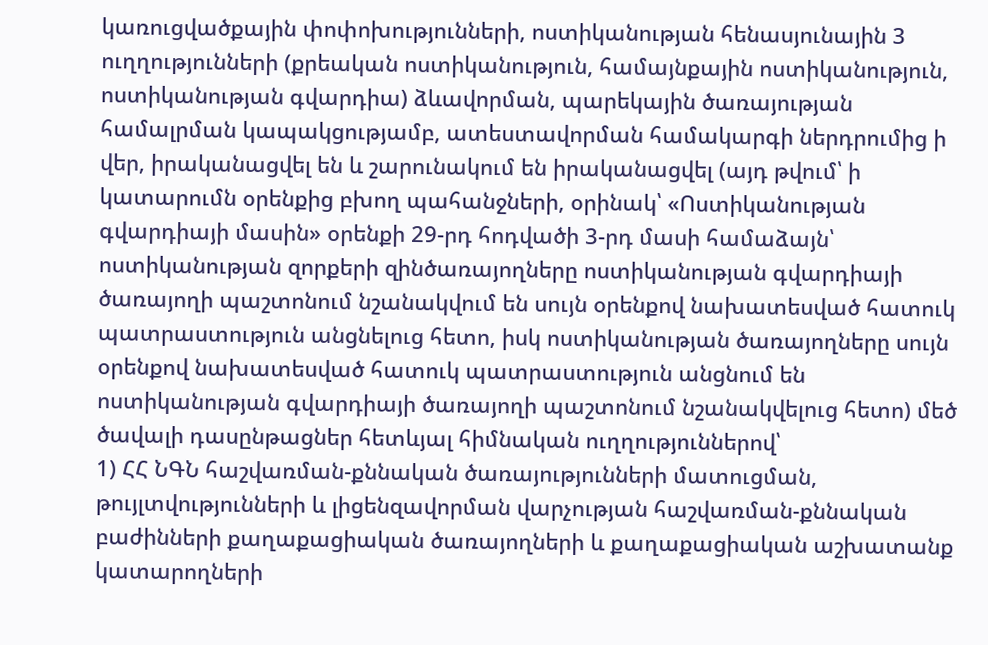կառուցվածքային փոփոխությունների, ոստիկանության հենասյունային 3 ուղղությունների (քրեական ոստիկանություն, համայնքային ոստիկանություն, ոստիկանության գվարդիա) ձևավորման, պարեկային ծառայության համալրման կապակցությամբ, ատեստավորման համակարգի ներդրումից ի վեր, իրականացվել են և շարունակում են իրականացվել (այդ թվում՝ ի կատարումն օրենքից բխող պահանջների, օրինակ՝ «Ոստիկանության գվարդիայի մասին» օրենքի 29-րդ հոդվածի 3-րդ մասի համաձայն՝ ոստիկանության զորքերի զինծառայողները ոստիկանության գվարդիայի ծառայողի պաշտոնում նշանակվում են սույն օրենքով նախատեսված հատուկ պատրաստություն անցնելուց հետո, իսկ ոստիկանության ծառայողները սույն օրենքով նախատեսված հատուկ պատրաստություն անցնում են ոստիկանության գվարդիայի ծառայողի պաշտոնում նշանակվելուց հետո) մեծ ծավալի դասընթացներ հետևյալ հիմնական ուղղություններով՝
1) ՀՀ ՆԳՆ հաշվառման-քննական ծառայությունների մատուցման, թույլտվությունների և լիցենզավորման վարչության հաշվառման-քննական բաժինների քաղաքացիական ծառայողների և քաղաքացիական աշխատանք կատարողների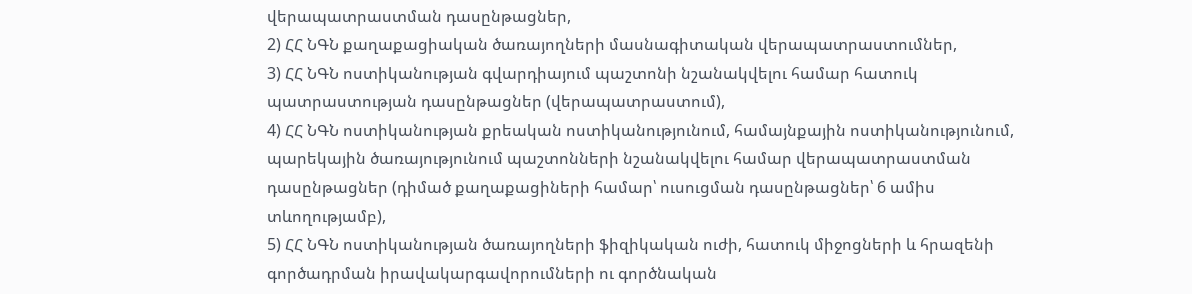վերապատրաստման դասընթացներ,
2) ՀՀ ՆԳՆ քաղաքացիական ծառայողների մասնագիտական վերապատրաստումներ,
3) ՀՀ ՆԳՆ ոստիկանության գվարդիայում պաշտոնի նշանակվելու համար հատուկ պատրաստության դասընթացներ (վերապատրաստում),
4) ՀՀ ՆԳՆ ոստիկանության քրեական ոստիկանությունում, համայնքային ոստիկանությունում, պարեկային ծառայությունում պաշտոնների նշանակվելու համար վերապատրաստման դասընթացներ (դիմած քաղաքացիների համար՝ ուսուցման դասընթացներ՝ 6 ամիս տևողությամբ),
5) ՀՀ ՆԳՆ ոստիկանության ծառայողների ֆիզիկական ուժի, հատուկ միջոցների և հրազենի գործադրման իրավակարգավորումների ու գործնական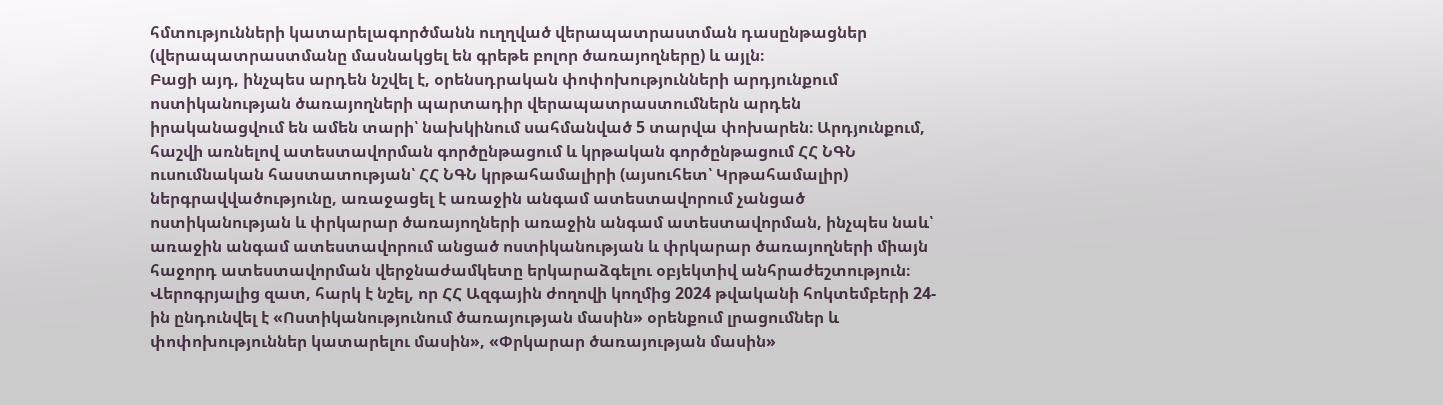հմտությունների կատարելագործմանն ուղղված վերապատրաստման դասընթացներ (վերապատրաստմանը մասնակցել են գրեթե բոլոր ծառայողները) և այլն։
Բացի այդ, ինչպես արդեն նշվել է, օրենսդրական փոփոխությունների արդյունքում ոստիկանության ծառայողների պարտադիր վերապատրաստումներն արդեն իրականացվում են ամեն տարի՝ նախկինում սահմանված 5 տարվա փոխարեն։ Արդյունքում, հաշվի առնելով ատեստավորման գործընթացում և կրթական գործընթացում ՀՀ ՆԳՆ ուսումնական հաստատության՝ ՀՀ ՆԳՆ կրթահամալիրի (այսուհետ՝ Կրթահամալիր) ներգրավվածությունը, առաջացել է առաջին անգամ ատեստավորում չանցած ոստիկանության և փրկարար ծառայողների առաջին անգամ ատեստավորման, ինչպես նաև՝ առաջին անգամ ատեստավորում անցած ոստիկանության և փրկարար ծառայողների միայն հաջորդ ատեստավորման վերջնաժամկետը երկարաձգելու օբյեկտիվ անհրաժեշտություն։
Վերոգրյալից զատ, հարկ է նշել, որ ՀՀ Ազգային ժողովի կողմից 2024 թվականի հոկտեմբերի 24-ին ընդունվել է «Ոստիկանությունում ծառայության մասին» օրենքում լրացումներ և փոփոխություններ կատարելու մասին», «Փրկարար ծառայության մասին»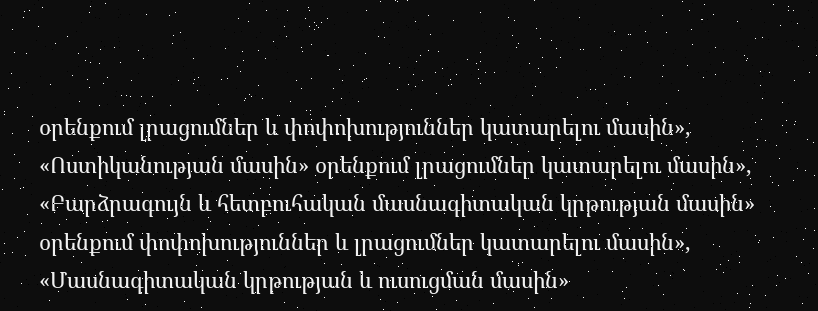օրենքում լրացումներ և փոփոխություններ կատարելու մասին», «Ոստիկանության մասին» օրենքում լրացումներ կատարելու մասին», «Բարձրագույն և հետբուհական մասնագիտական կրթության մասին» օրենքում փոփոխություններ և լրացումներ կատարելու մասին», «Մասնագիտական կրթության և ուսուցման մասին»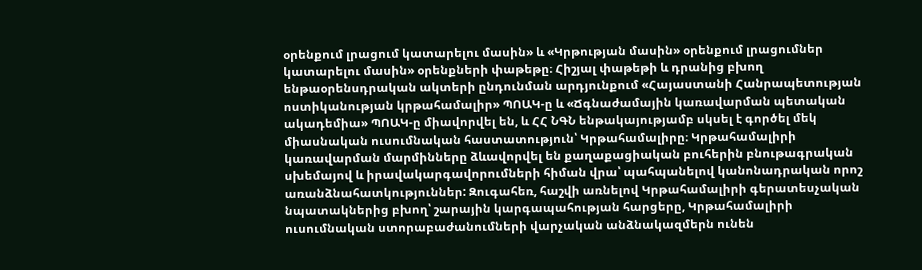օրենքում լրացում կատարելու մասին» և «Կրթության մասին» օրենքում լրացումներ կատարելու մասին» օրենքների փաթեթը։ Հիշյալ փաթեթի և դրանից բխող ենթաօրենսդրական ակտերի ընդունման արդյունքում «Հայաստանի Հանրապետության ոստիկանության կրթահամալիր» ՊՈԱԿ-ը և «Ճգնաժամային կառավարման պետական ակադեմիա» ՊՈԱԿ-ը միավորվել են, և ՀՀ ՆԳՆ ենթակայությամբ սկսել է գործել մեկ միասնական ուսումնական հաստատություն՝ Կրթահամալիրը։ Կրթահամալիրի կառավարման մարմինները ձևավորվել են քաղաքացիական բուհերին բնութագրական սխեմայով և իրավակարգավորումների հիման վրա՝ պահպանելով կանոնադրական որոշ առանձնահատկություններ: Զուգահեռ, հաշվի առնելով Կրթահամալիրի գերատեսչական նպատակներից բխող՝ շարային կարգապահության հարցերը, Կրթահամալիրի ուսումնական ստորաբաժանումների վարչական անձնակազմերն ունեն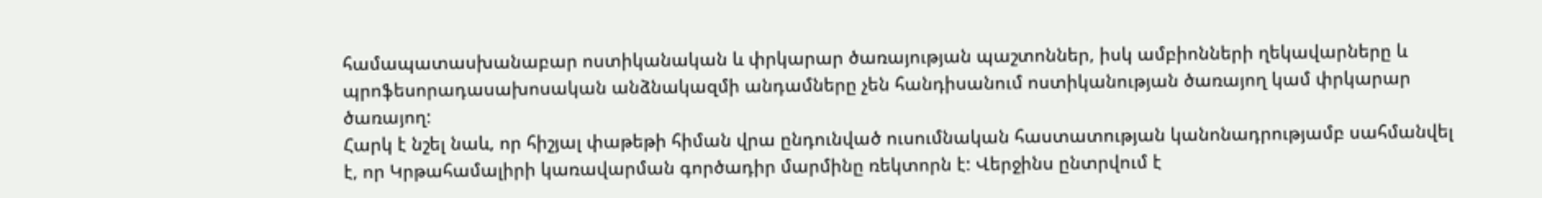համապատասխանաբար ոստիկանական և փրկարար ծառայության պաշտոններ, իսկ ամբիոնների ղեկավարները և պրոֆեսորադասախոսական անձնակազմի անդամները չեն հանդիսանում ոստիկանության ծառայող կամ փրկարար ծառայող:
Հարկ է նշել նաև, որ հիշյալ փաթեթի հիման վրա ընդունված ուսումնական հաստատության կանոնադրությամբ սահմանվել է, որ Կրթահամալիրի կառավարման գործադիր մարմինը ռեկտորն է: Վերջինս ընտրվում է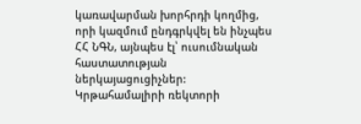կառավարման խորհրդի կողմից, որի կազմում ընդգրկվել են ինչպես ՀՀ ՆԳՆ, այնպես էլ՝ ուսումնական հաստատության ներկայացուցիչներ: Կրթահամալիրի ռեկտորի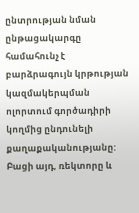ընտրության նման ընթացակարգը համահունչ է բարձրագույն կրթության կազմակերպման ոլորտում գործադիրի կողմից ընդունելի քաղաքականությանը: Բացի այդ, ռեկտորը և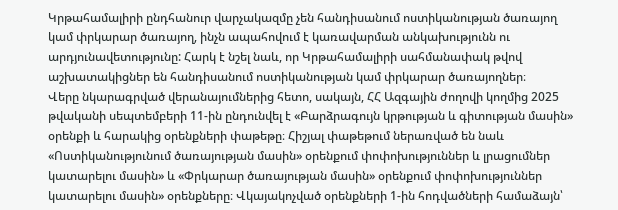Կրթահամալիրի ընդհանուր վարչակազմը չեն հանդիսանում ոստիկանության ծառայող կամ փրկարար ծառայող, ինչն ապահովում է կառավարման անկախությունն ու արդյունավետությունը: Հարկ է նշել նաև, որ Կրթահամալիրի սահմանափակ թվով աշխատակիցներ են հանդիսանում ոստիկանության կամ փրկարար ծառայողներ։
Վերը նկարագրված վերանայումներից հետո, սակայն, ՀՀ Ազգային ժողովի կողմից 2025 թվականի սեպտեմբերի 11-ին ընդունվել է «Բարձրագույն կրթության և գիտության մասին» օրենքի և հարակից օրենքների փաթեթը։ Հիշյալ փաթեթում ներառված են նաև «Ոստիկանությունում ծառայության մասին» օրենքում փոփոխություններ և լրացումներ կատարելու մասին» և «Փրկարար ծառայության մասին» օրենքում փոփոխություններ կատարելու մասին» օրենքները։ Վկայակոչված օրենքների 1-ին հոդվածների համաձայն՝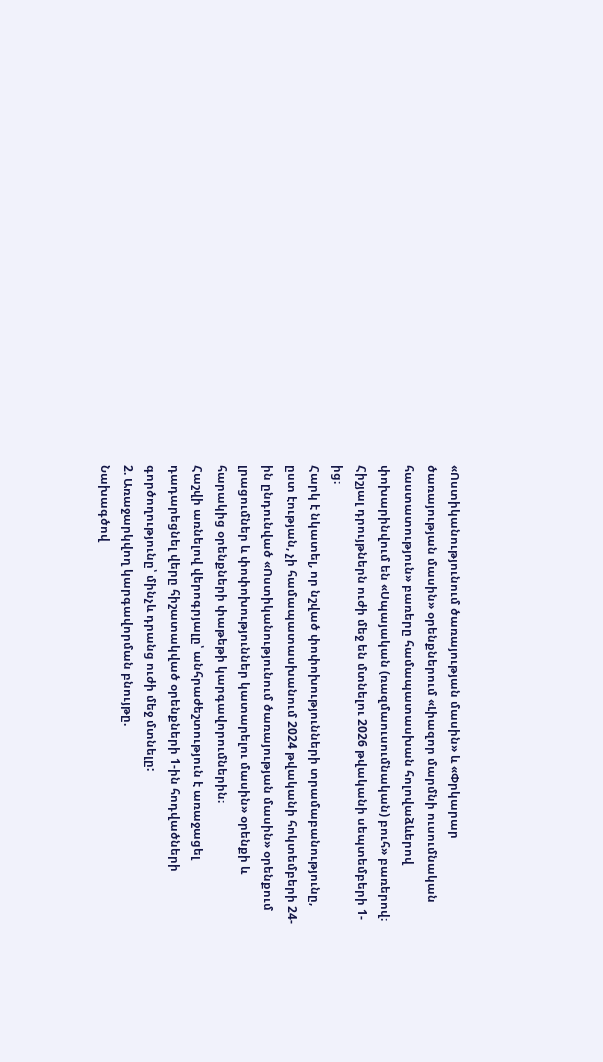«Ոստիկանությունում ծառայության մասին» և «Փրկարար ծառայության մասին» օրենքներում «Լիազոր մարմնի ուսումնական հաստատություն» բառերը համապատասխան հոլովաձևերով փոխարինվում են «Սպայական (ռազմաուսումնական) բուհ» բառերով։ Հիշյալ դրույթներն ուժի մեջ են մտնելու 2026 թվականի սեպտեմբերի 1-ից։
Հարկ է նկատել, որ նշված փոփոխությունների տրամաբանությունը, ըստ էության, չի համապատասխանում 2024 թվականի հոկտեմբերի 24-ին ընդունված «Ոստիկանությունում ծառայության մասին» օրենքում լրացումներ և փոփոխություններ կատարելու մասին» օրենքի և հարակից օրենքների փաթեթի կարգավորումներին։
Հաշվի առնելով վերոգրյալը՝ անհրաժեշտություն է առաջացել դադարեցնել վերը հիշատակված օրենքների 1-ին հոդվածների գործողությունը՝ մինչև դրանց ուժի մեջ մտնելը:
2. Առաջարկվող կարգավորման բնույթը.
Նախագծով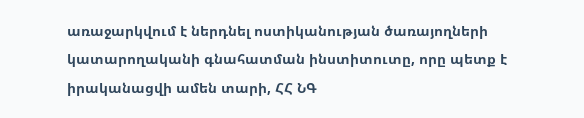առաջարկվում է ներդնել ոստիկանության ծառայողների կատարողականի գնահատման ինստիտուտը, որը պետք է իրականացվի ամեն տարի, ՀՀ ՆԳ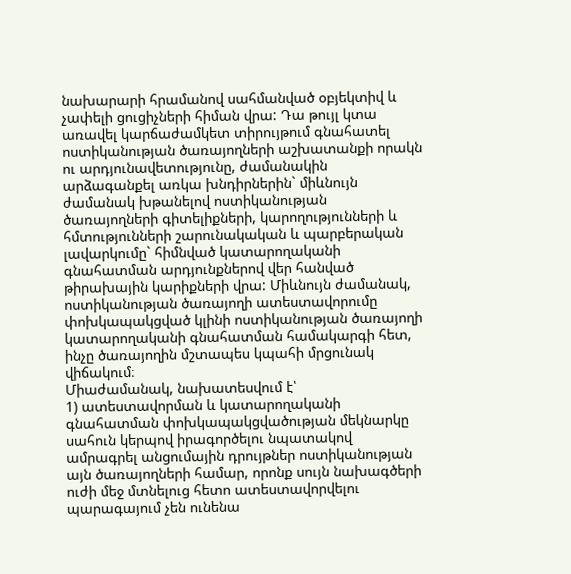նախարարի հրամանով սահմանված օբյեկտիվ և չափելի ցուցիչների հիման վրա: Դա թույլ կտա առավել կարճաժամկետ տիրույթում գնահատել ոստիկանության ծառայողների աշխատանքի որակն ու արդյունավետությունը, ժամանակին արձագանքել առկա խնդիրներին` միևնույն ժամանակ խթանելով ոստիկանության ծառայողների գիտելիքների, կարողությունների և հմտությունների շարունակական և պարբերական լավարկումը` հիմնված կատարողականի գնահատման արդյունքներով վեր հանված թիրախային կարիքների վրա: Միևնույն ժամանակ, ոստիկանության ծառայողի ատեստավորումը փոխկապակցված կլինի ոստիկանության ծառայողի կատարողականի գնահատման համակարգի հետ, ինչը ծառայողին մշտապես կպահի մրցունակ վիճակում։
Միաժամանակ, նախատեսվում է՝
1) ատեստավորման և կատարողականի գնահատման փոխկապակցվածության մեկնարկը սահուն կերպով իրագործելու նպատակով ամրագրել անցումային դրույթներ ոստիկանության այն ծառայողների համար, որոնք սույն նախագծերի ուժի մեջ մտնելուց հետո ատեստավորվելու պարագայում չեն ունենա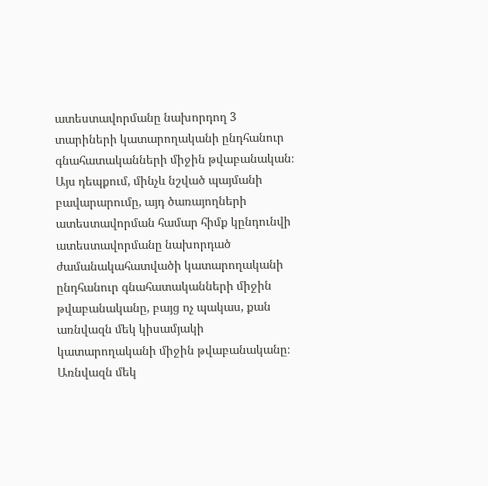ատեստավորմանը նախորդող 3 տարիների կատարողականի ընդհանուր գնահատականների միջին թվաբանական։ Այս դեպքում, մինչև նշված պայմանի բավարարումը, այդ ծառայողների ատեստավորման համար հիմք կընդունվի ատեստավորմանը նախորդած ժամանակահատվածի կատարողականի ընդհանուր գնահատականների միջին թվաբանականը, բայց ոչ պակաս, քան առնվազն մեկ կիսամյակի կատարողականի միջին թվաբանականը։ Առնվազն մեկ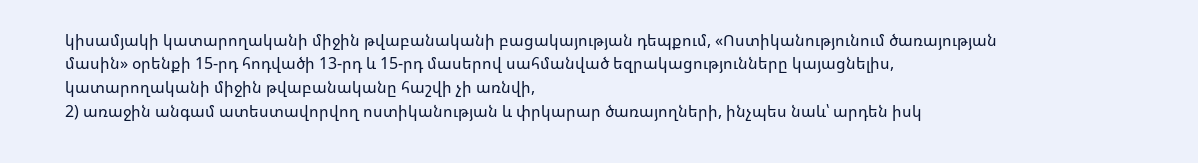կիսամյակի կատարողականի միջին թվաբանականի բացակայության դեպքում, «Ոստիկանությունում ծառայության մասին» օրենքի 15-րդ հոդվածի 13-րդ և 15-րդ մասերով սահմանված եզրակացությունները կայացնելիս, կատարողականի միջին թվաբանականը հաշվի չի առնվի,
2) առաջին անգամ ատեստավորվող ոստիկանության և փրկարար ծառայողների, ինչպես նաև՝ արդեն իսկ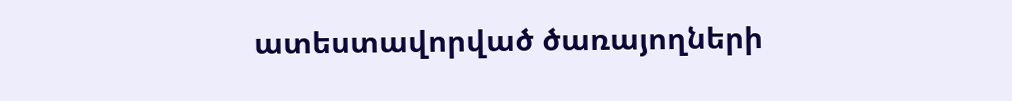ատեստավորված ծառայողների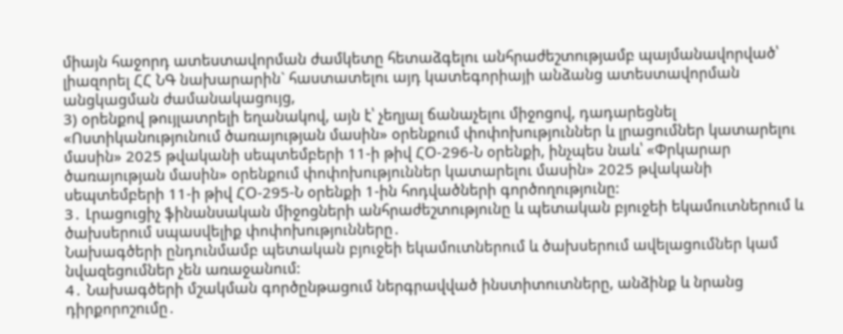միայն հաջորդ ատեստավորման ժամկետը հետաձգելու անհրաժեշտությամբ պայմանավորված՝ լիազորել ՀՀ ՆԳ նախարարին` հաստատելու այդ կատեգորիայի անձանց ատեստավորման անցկացման ժամանակացույց,
3) օրենքով թույլատրելի եղանակով, այն է՝ չեղյալ ճանաչելու միջոցով, դադարեցնել «Ոստիկանությունում ծառայության մասին» օրենքում փոփոխություններ և լրացումներ կատարելու մասին» 2025 թվականի սեպտեմբերի 11-ի թիվ ՀՕ-296-Ն օրենքի, ինչպես նաև՝ «Փրկարար ծառայության մասին» օրենքում փոփոխություններ կատարելու մասին» 2025 թվականի սեպտեմբերի 11-ի թիվ ՀՕ-295-Ն օրենքի 1-ին հոդվածների գործողությունը:
3․ Լրացուցիչ ֆինանսական միջոցների անհրաժեշտությունը և պետական բյուջեի եկամուտներում և ծախսերում սպասվելիք փոփոխությունները․
Նախագծերի ընդունմամբ պետական բյուջեի եկամուտներում և ծախսերում ավելացումներ կամ նվազեցումներ չեն առաջանում:
4․ Նախագծերի մշակման գործընթացում ներգրավված ինստիտուտները, անձինք և նրանց դիրքորոշումը․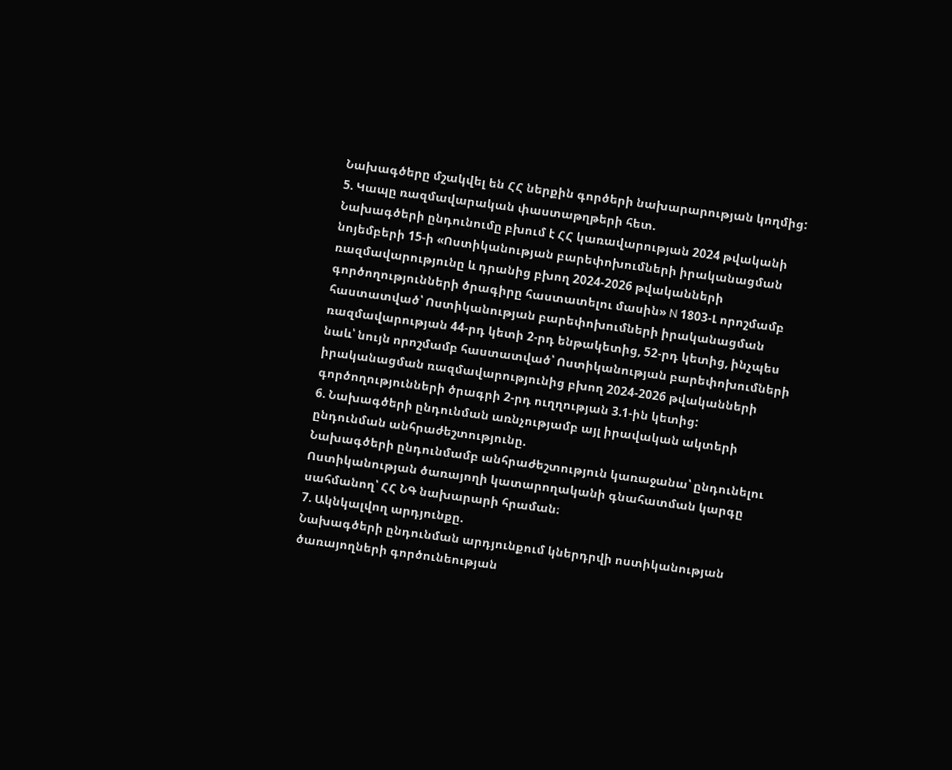Նախագծերը մշակվել են ՀՀ ներքին գործերի նախարարության կողմից:
5. Կապը ռազմավարական փաստաթղթերի հետ.
Նախագծերի ընդունումը բխում է ՀՀ կառավարության 2024 թվականի նոյեմբերի 15-ի «Ոստիկանության բարեփոխումների իրականացման ռազմավարությունը և դրանից բխող 2024-2026 թվականների գործողությունների ծրագիրը հաստատելու մասին» N 1803-Լ որոշմամբ հաստատված՝ Ոստիկանության բարեփոխումների իրականացման ռազմավարության 44-րդ կետի 2-րդ ենթակետից, 52-րդ կետից, ինչպես նաև՝ նույն որոշմամբ հաստատված՝ Ոստիկանության բարեփոխումների իրականացման ռազմավարությունից բխող 2024-2026 թվականների գործողությունների ծրագրի 2-րդ ուղղության 3.1-ին կետից:
6. Նախագծերի ընդունման առնչությամբ այլ իրավական ակտերի ընդունման անհրաժեշտությունը.
Նախագծերի ընդունմամբ անհրաժեշտություն կառաջանա՝ ընդունելու Ոստիկանության ծառայողի կատարողականի գնահատման կարգը սահմանող՝ ՀՀ ՆԳ նախարարի հրաման։
7. Ակնկալվող արդյունքը.
Նախագծերի ընդունման արդյունքում կներդրվի ոստիկանության ծառայողների գործունեության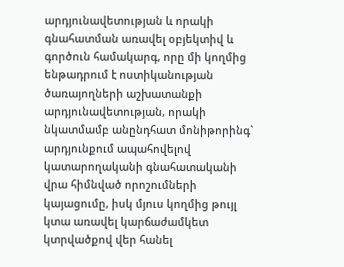արդյունավետության և որակի գնահատման առավել օբյեկտիվ և գործուն համակարգ, որը մի կողմից ենթադրում է ոստիկանության ծառայողների աշխատանքի արդյունավետության, որակի նկատմամբ անընդհատ մոնիթորինգ` արդյունքում ապահովելով կատարողականի գնահատականի վրա հիմնված որոշումների կայացումը, իսկ մյուս կողմից թույլ կտա առավել կարճաժամկետ կտրվածքով վեր հանել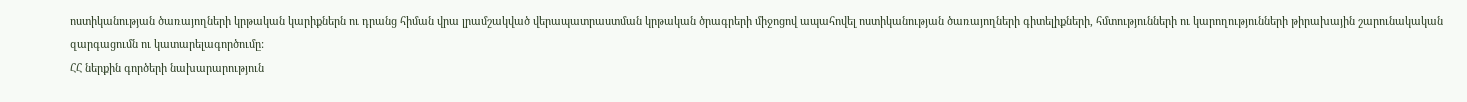ոստիկանության ծառայողների կրթական կարիքներն ու դրանց հիման վրա լրամշակված վերապատրաստման կրթական ծրագրերի միջոցով ապահովել ոստիկանության ծառայողների գիտելիքների, հմտությունների ու կարողությունների թիրախային շարունակական զարգացումն ու կատարելագործումը:
ՀՀ ներքին գործերի նախարարություն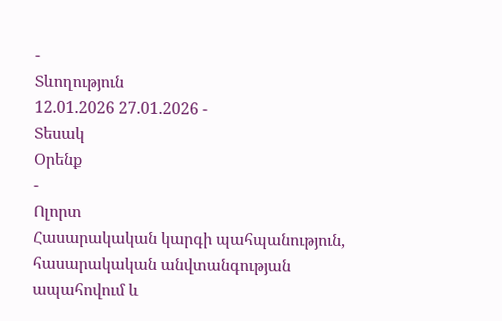-
Տևողություն
12.01.2026 27.01.2026 -
Տեսակ
Օրենք
-
Ոլորտ
Հասարակական կարգի պահպանություն, հասարակական անվտանգության ապահովում և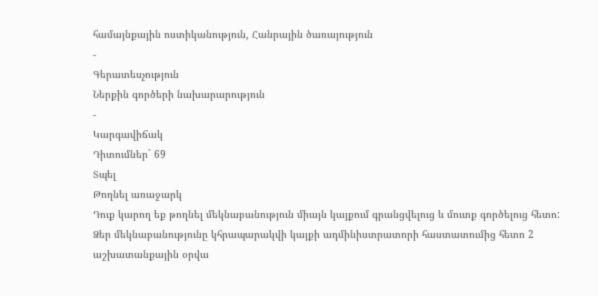համայնքային ոստիկանություն, Հանրային ծառայություն
-
Գերատեսչություն
Ներքին գործերի նախարարություն
-
Կարգավիճակ
Դիտումներ` 69
Տպել
Թողնել առաջարկ
Դուք կարող եք թողնել մեկնաբանություն միայն կայքում գրանցվելուց և մուտք գործելուց հետո:
Ձեր մեկնաբանությունը կհրապարակվի կայքի ադմինիստրատորի հաստատումից հետո 2 աշխատանքային օրվա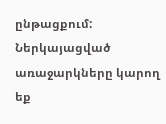ընթացքում:
Ներկայացված առաջարկները կարող եք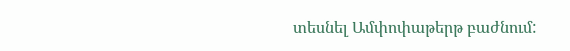տեսնել Ամփոփաթերթ բաժնում: